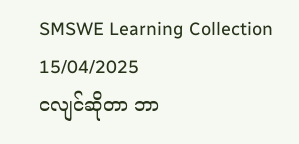SMSWE Learning Collection
15/04/2025
ငလျင်ဆိုတာ ဘာ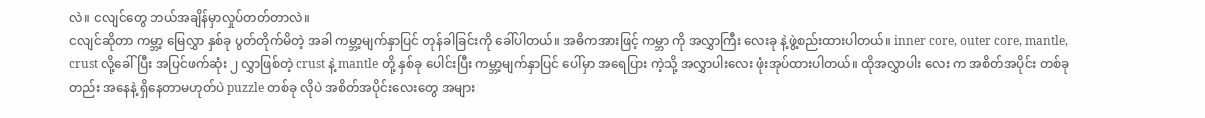လဲ။ ငလျင်တွေ ဘယ်အချိန်မှာလှုပ်တတ်တာလဲ။
ငလျင်ဆိုတာ ကမ္ဘာ့ မြေလွှာ နှစ်ခု ပွတ်တိုက်မိတဲ့ အခါ ကမ္ဘာ့မျက်နှာပြင် တုန်ခါခြင်းကို ခေါ်ပါတယ်။ အဓိကအားဖြင့် ကမ္ဘာ ကို အလွှာကြီး လေးခု နဲ့ဖွဲ့စည်းထားပါတယ်။ inner core, outer core, mantle, crust လို့ခေါ်ပြီး အပြင်ဖက်ဆုံး ၂ လွှာဖြစ်တဲ့ crust နဲ့ mantle တို့ နှစ်ခု ပေါင်းပြီး ကမ္ဘာ့မျက်နှာပြင် ပေါ်မှာ အရေပြား ကဲ့သို့ အလွှာပါးလေး ဖုံးအုပ်ထားပါတယ်။ ထိုအလွှာပါး လေး က အစိတ်အပိုင်း တစ်ခုတည်း အနေနဲ့ ရှိနေတာမဟုတ်ပဲ puzzle တစ်ခု လိုပဲ အစိတ်အပိုင်းလေးတွေ အများ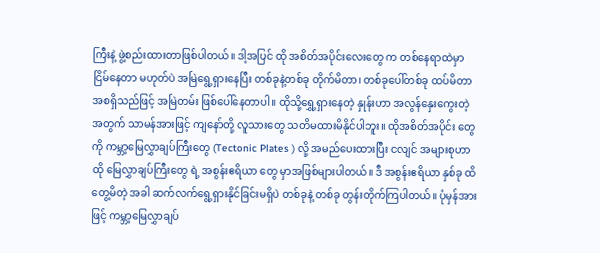ကြီးနဲ့ ဖွဲ့စည်းထားတာဖြစ်ပါတယ်။ ဒါ့အပြင် ထို အစိတ်အပိုင်းလေးတွေ က တစ်နေရာထဲမှာ ငြိမ်နေတာ မဟုတ်ပဲ အမြဲရွေ့ရှားနေပြီး တစ်ခုနဲ့တစ်ခု တိုက်မိတာ၊ တစ်ခုပေါ်တစ်ခု ထပ်မိတာ အစရှိသည်ဖြင့် အမြဲတမ်း ဖြစ်ပေါ်နေတာပါ။ ထိုသို့ရွှေ့ရှားနေတဲ့ နှုန်းဟာ အလွန်နှေးကွေးတဲ့အတွက် သာမန်အားဖြင့် ကျနော်တို့ လူသားတွေ သတိမထားမိနိုင်ပါဘူး။ ထိုအစိတ်အပိုင်း တွေကို ကမ္ဘာ့မြေလွှာချပ်ကြီးတွေ (Tectonic Plates ) လို့ အမည်ပေးထားပြီး ငလျင် အများစုဟာ ထို မြေလွှာချပ်ကြီးတွေ ရဲ့ အစွန်းဧရိယာ တွေ မှာအဖြစ်များပါတယ်။ ဒီ အစွန်းဧရိယာ နှစ်ခု ထိတွေ့မိတဲ့ အခါ ဆက်လက်ရွေ့ရှားနိုင်ခြင်းမရှိပဲ တစ်ခုနဲ့ တစ်ခု တွန်းတိုက်ကြပါတယ်။ ပုံမှန်အားဖြင့် ကမ္ဘာ့မြေလွှာချပ်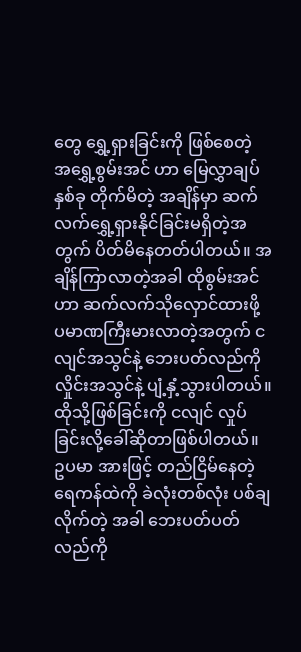တွေ ရွှေ့ရှားခြင်းကို ဖြစ်စေတဲ့ အရွှေ့စွမ်းအင် ဟာ မြေလွှာချပ်နှစ်ခု တိုက်မိတဲ့ အချိန်မှာ ဆက်လက်ရွှေ့ရှားနိုင်ခြင်းမရှိတဲ့အတွက် ပိတ်မိနေတတ်ပါတယ်။ အချိန်ကြာလာတဲ့အခါ ထိုစွမ်းအင်ဟာ ဆက်လက်သိုလှောင်ထားဖို့ ပမာဏကြီးမားလာတဲ့အတွက် ငလျင်အသွင်နဲ့ ဘေးပတ်လည်ကို လှိုင်းအသွင်နဲ့ ပျံ့နှံ့သွားပါတယ်။ ထိုသို့ဖြစ်ခြင်းကို ငလျင် လှုပ်ခြင်းလို့ခေါ်ဆိုတာဖြစ်ပါတယ်။ ဥပမာ အားဖြင့် တည်ငြိမ်နေတဲ့ ရေကန်ထဲကို ခဲလုံးတစ်လုံး ပစ်ချလိုက်တဲ့ အခါ ဘေးပတ်ပတ်လည်ကို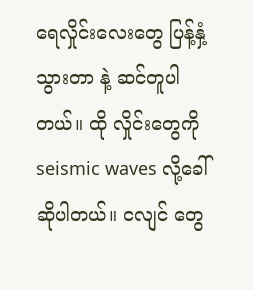ရေလှိုင်းလေးတွေ ပြန့်နှံ့သွားတာ နဲ့ ဆင်တူပါတယ်။ ထို လှိုင်းတွေကို seismic waves လို့ခေါ်ဆိုပါတယ်။ ငလျင် တွေ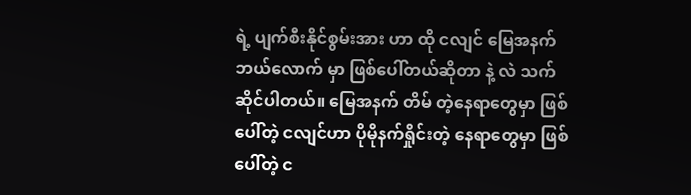ရဲ့ ပျက်စီးနိုင်စွမ်းအား ဟာ ထို ငလျင် မြေအနက် ဘယ်လောက် မှာ ဖြစ်ပေါ်တယ်ဆိုတာ နဲ့ လဲ သက်ဆိုင်ပါတယ်။ မြေအနက် တိမ် တဲ့နေရာတွေမှာ ဖြစ်ပေါ်တဲ့ ငလျင်ဟာ ပိုမိုနက်ရှိုင်းတဲ့ နေရာတွေမှာ ဖြစ်ပေါ်တဲ့ င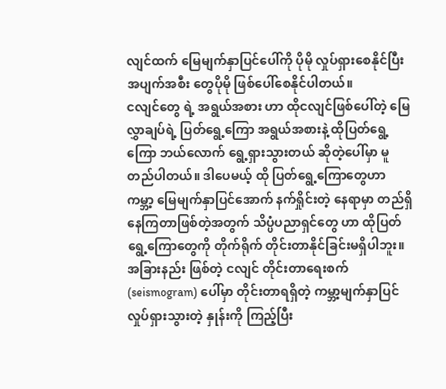လျင်ထက် မြေမျက်နှာပြင်ပေါ်ကို ပိုမို လှုပ်ရှားစေနိုင်ပြီး အပျက်အစီး တွေပိုမို ဖြစ်ပေါ်စေနိုင်ပါတယ်။
ငလျင်တွေ ရဲ့ အရွယ်အစား ဟာ ထိုငလျင်ဖြစ်ပေါ်တဲ့ မြေလွှာချပ်ရဲ့ ပြတ်ရွေ့ကြော အရွယ်အစားနဲ့ ထိုပြတ်ရွေ့ကြော ဘယ်လောက် ရွေ့ရှားသွားတယ် ဆိုတဲ့ပေါ်မှာ မူတည်ပါတယ်။ ဒါပေမယ့် ထို ပြတ်ရွေ့ကြောတွေဟာ ကမ္ဘာ့ မြေမျက်နှာပြင်အောက် နက်ရှိုင်းတဲ့ နေရာမှာ တည်ရှိနေကြတာဖြစ်တဲ့အတွက် သိပ္ပံပညာရှင်တွေ ဟာ ထိုပြတ်ရွေ့ကြောတွေကို တိုက်ရိုက် တိုင်းတာနိုင်ခြင်းမရှိပါဘူး။ အခြားနည်း ဖြစ်တဲ့ ငလျင် တိုင်းတာရေးစက် (seismogram) ပေါ်မှာ တိုင်းတာရရှိတဲ့ ကမ္ဘာ့မျက်နှာပြင် လှုပ်ရှားသွားတဲ့ နှုန်းကို ကြည့်ပြီး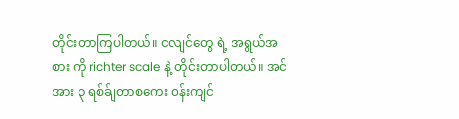တိုင်းတာကြပါတယ်။ ငလျင်တွေ ရဲ့ အရွယ်အစား ကို richter scale နဲ့ တိုင်းတာပါတယ်။ အင်အား ၃ ရစ်ခ်ျတာစကေး ၀န်းကျင်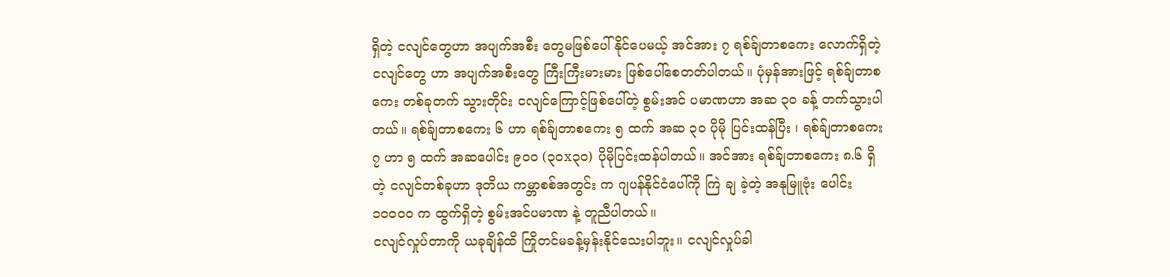ရှိတဲ့ ငလျင်တွေဟာ အပျက်အစီး တွေမဖြစ်ပေါ်နိုင်ပေမယ့် အင်အား ၇ ရစ်ခ်ျတာစကေး လောက်ရှိတဲ့ ငလျင်တွေ ဟာ အပျက်အစီးတွေ ကြီးကြီးမားမား ဖြစ်ပေါ်စေတတ်ပါတယ်။ ပုံမှန်အားဖြင့် ရစ်ခ်ျတာစကေး တစ်ခုတက် သွားတိုင်း ငလျင်ကြောင့်ဖြစ်ပေါ်တဲ့ စွမ်းအင် ပမာဏဟာ အဆ ၃၀ ခန့် တက်သွားပါတယ်။ ရစ်ခ်ျတာစကေး ၆ ဟာ ရစ်ခ်ျတာစကေး ၅ ထက် အဆ ၃၀ ပိုမို ပြင်းထန်ပြီး ၊ ရစ်ခ်ျတာစကေး ၇ ဟာ ၅ ထက် အဆပေါင်း ၉၀၀ (၃၀x၃၀) ပိုမိုပြင်းထန်ပါတယ်။ အင်အား ရစ်ခ်ျတာစကေး ၈.၆ ရှိတဲ့ ငလျင်တစ်ခုဟာ ဒုတိယ ကမ္ဘာစစ်အတွင်း က ဂျပန်နိုင်ငံပေါ်ကို ကြဲ ချ ခဲ့တဲ့ အနုမြူဗုံး ပေါင်း ၁၀၀၀၀ က ထွက်ရှိတဲ့ စွမ်းအင်ပမာဏ နဲ့ တူညီပါတယ်။
ငလျင်လှုပ်တာကို ယခုချိန်ထိ ကြိုတင်မခန့်မှန်းနိုင်သေးပါဘူး။ ငလျင်လှုပ်ခါ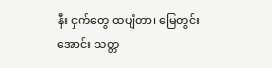နီး ငှက်တွေ ထပျံတာ၊ မြေတွင်းအောင်း သတ္တ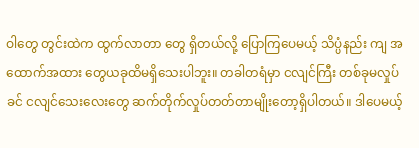ဝါတွေ တွင်းထဲက ထွက်လာတာ တွေ ရှိတယ်လို့ ပြောကြပေမယ့် သိပ္ပံနည်း ကျ အထောက်အထား တွေယခုထိမရှိသေးပါဘူး။ တခါတရံမှာ ငလျင်ကြီး တစ်ခုမလှုပ် ခင် ငလျင်သေးလေးတွေ ဆက်တိုက်လှုပ်တတ်တာမျိုးတော့ရှိပါတယ်။ ဒါပေမယ့်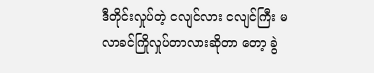ဒီတိုင်းလှုပ်တဲ့ ငလျင်လား ငလျင်ကြီး မလာခင်ကြိုလှုပ်တာလားဆိုတာ တော့ ခွဲ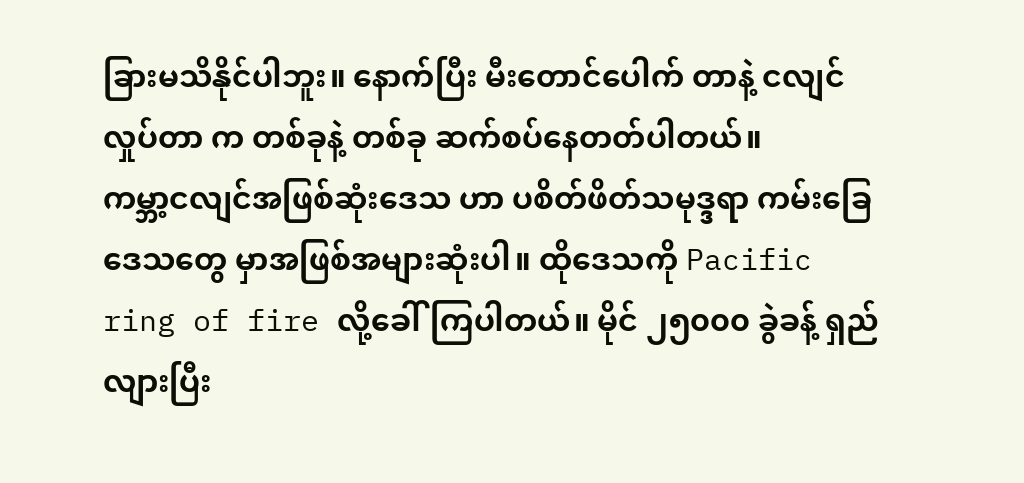ခြားမသိနိုင်ပါဘူး။ နောက်ပြီး မီးတောင်ပေါက် တာနဲ့ ငလျင်လှုပ်တာ က တစ်ခုနဲ့ တစ်ခု ဆက်စပ်နေတတ်ပါတယ်။
ကမ္ဘာ့ငလျင်အဖြစ်ဆုံးဒေသ ဟာ ပစိတ်ဖိတ်သမုဒ္ဒရာ ကမ်းခြေဒေသတွေ မှာအဖြစ်အများဆုံးပါ။ ထိုဒေသကို Pacific ring of fire လို့ခေါ်ကြပါတယ်။ မိုင် ၂၅၀၀၀ ခွဲခန့် ရှည်လျားပြီး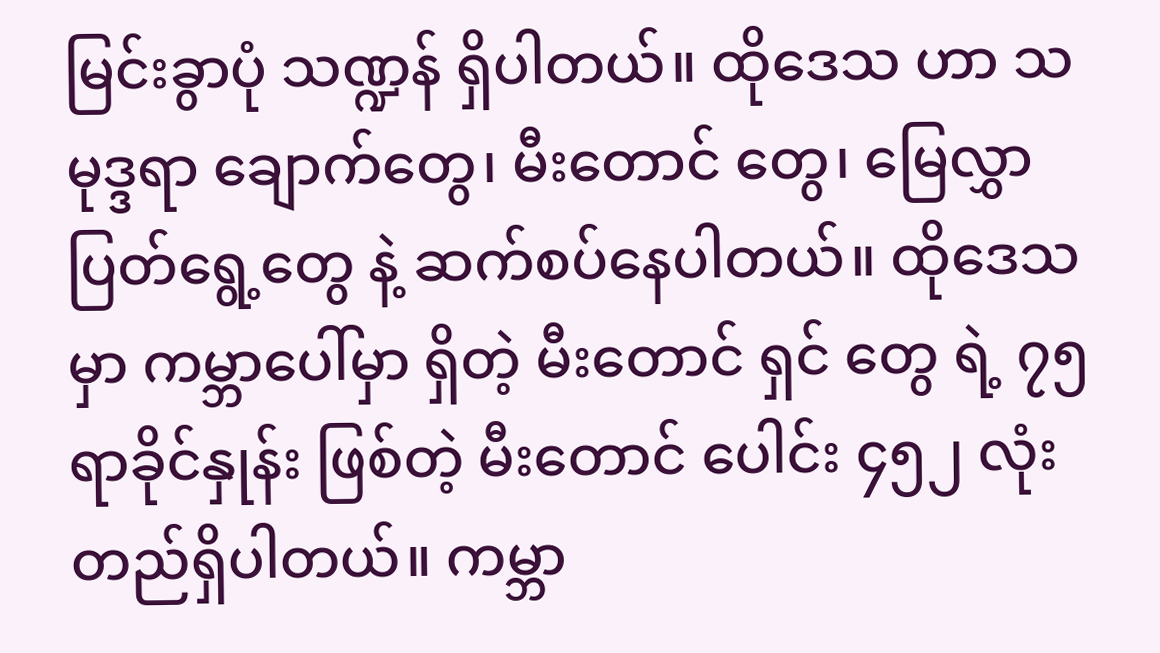မြင်းခွာပုံ သဏ္ဍန် ရှိပါတယ်။ ထိုဒေသ ဟာ သမုဒ္ဒရာ ချောက်တွေ၊ မီးတောင် တွေ၊ မြေလွှာပြတ်ရွေ့တွေ နဲ့ ဆက်စပ်နေပါတယ်။ ထိုဒေသ မှာ ကမ္ဘာပေါ်မှာ ရှိတဲ့ မီးတောင် ရှင် တွေ ရဲ့ ၇၅ ရာခိုင်နှုန်း ဖြစ်တဲ့ မီးတောင် ပေါင်း ၄၅၂ လုံးတည်ရှိပါတယ်။ ကမ္ဘာ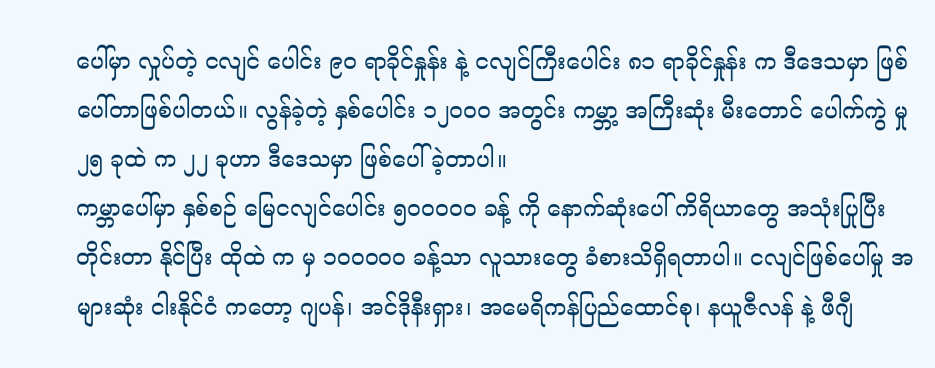ပေါ်မှာ လှုပ်တဲ့ ငလျင် ပေါင်း ၉၀ ရာခိုင်နှုန်း နဲ့ ငလျင်ကြီးပေါင်း ၈၁ ရာခိုင်နှုန်း က ဒီဒေသမှာ ဖြစ်ပေါ်တာဖြစ်ပါတယ်။ လွန်ခဲ့တဲ့ နှစ်ပေါင်း ၁၂၀၀၀ အတွင်း ကမ္ဘာ့ အကြီးဆုံး မီးတောင် ပေါက်ကွဲ မှု ၂၅ ခုထဲ က ၂၂ ခုဟာ ဒီဒေသမှာ ဖြစ်ပေါ်ခဲ့တာပါ။
ကမ္ဘာပေါ်မှာ နှစ်စဉ် မြေငလျင်ပေါင်း ၅၀၀၀၀၀ ခန့် ကို နောက်ဆုံးပေါ် ကိရိယာတွေ အသုံးပြုပြီး တိုင်းတာ နိုင်ပြီး ထိုထဲ က မှ ၁၀၀၀၀၀ ခန့်သာ လူသားတွေ ခံစားသိရှိရတာပါ။ ငလျင်ဖြစ်ပေါ်မှု အများဆုံး ငါးနိုင်ငံ ကတော့ ဂျပန်၊ အင်ဒိုနီးရှား၊ အမေရိကန်ပြည်ထောင်စု၊ နယူဇီလန် နဲ့ ဖီဂျီ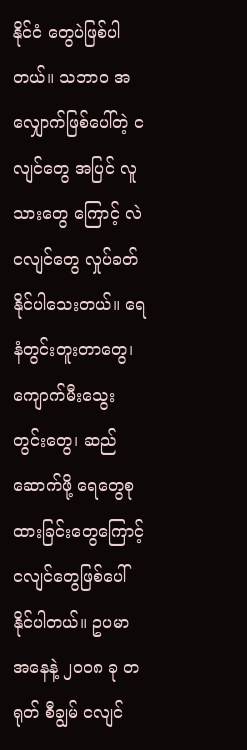နိုင်ငံ တွေပဲဖြစ်ပါတယ်။ သဘာ၀ အလျှောက်ဖြစ်ပေါ်တဲ့ ငလျင်တွေ အပြင် လူသားတွေ ကြောင့် လဲ ငလျင်တွေ လှုပ်ခတ်နိုင်ပါသေးတယ်။ ရေနံတွင်းတူးတာတွေ၊ ကျောက်မီးသွေး တွင်းတွေ၊ ဆည်ဆောက်ဖို့ ရေတွေစု ထားခြင်းတွေကြောင့် ငလျင်တွေဖြစ်ပေါ်နိုင်ပါတယ်။ ဥပမာ အနေနဲ့ ၂၀၀၈ ခု တရုတ် စီချွမ် ငလျင်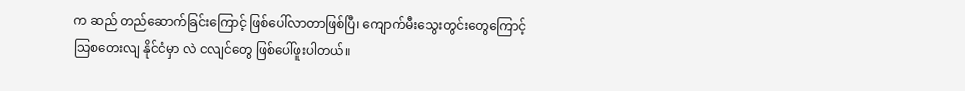က ဆည် တည်ဆောက်ခြင်းကြောင့် ဖြစ်ပေါ်လာတာဖြစ်ပြီ၊ ကျောက်မီးသွေးတွင်းတွေကြောင့် သြစတေးလျ နိုင်ငံမှာ လဲ ငလျင်တွေ ဖြစ်ပေါ်ဖူးပါတယ်။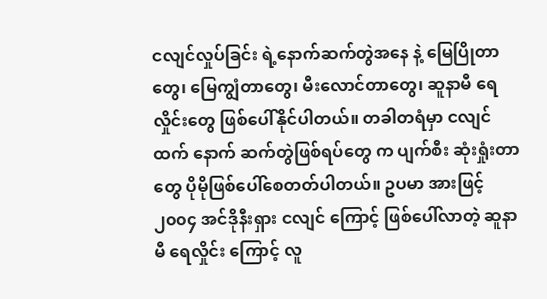ငလျင်လှုပ်ခြင်း ရဲ့နောက်ဆက်တွဲအနေ နဲ့ မြေပြိုတာတွေ၊ မြေကျွံတာတွေ၊ မီးလောင်တာတွေ၊ ဆူနာမီ ရေလှိုင်းတွေ ဖြစ်ပေါ်နိုင်ပါတယ်။ တခါတရံမှာ ငလျင်ထက် နောက် ဆက်တွဲဖြစ်ရပ်တွေ က ပျက်စီး ဆုံးရှုံးတာတွေ ပိုမိုဖြစ်ပေါ်စေတတ်ပါတယ်။ ဥပမာ အားဖြင့် ၂၀၀၄ အင်ဒိုနီးရှား ငလျင် ကြောင့် ဖြစ်ပေါ်လာတဲ့ ဆူနာမီ ရေလှိုင်း ကြောင့် လူ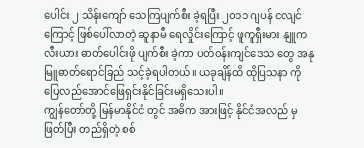ပေါင်း ၂ သိန်းကျော် သေကြပျက်စီး ခဲ့ရပြီး ၂၀၁၁ ဂျပန် ငလျင်ကြောင့် ဖြစ်ပေါ်လာတဲ့ ဆူနာမီ ရေလှိုင်းကြောင့် ဖူကူရှီးမား နျူကလီးယား ဓာတ်ပေါင်းဖို ပျက်စီး ခဲ့ကာ ပတ်၀န်းကျင်ဒေသ တွေ အနုမြူဓာတ်ရောင်ခြည် သင့်ခဲ့ရပါတယ်။ ယခုချိန်ထိ ထိုပြသနာ ကို ပြေလည်အောင်ဖြေရှင်းနိုင်ခြင်းမရှိသေးပါ။
ကျွန်တော်တို့ မြန်မာနိုင်ငံ တွင် အဓိက အားဖြင့် နိုင်ငံအလည် မှ ဖြတ်ပြီး တည်ရှိတဲ့ စစ်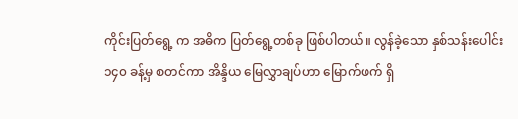ကိုင်းပြတ်ရွေ့ က အဓိက ပြတ်ရွေ့တစ်ခု ဖြစ်ပါတယ်။ လွန်ခဲ့သော နှစ်သန်းပေါင်း ၁၄၀ ခန့်မှ စတင်ကာ အိန္ဒိယ မြေလွှာချပ်ဟာ မြောက်ဖက် ရှိ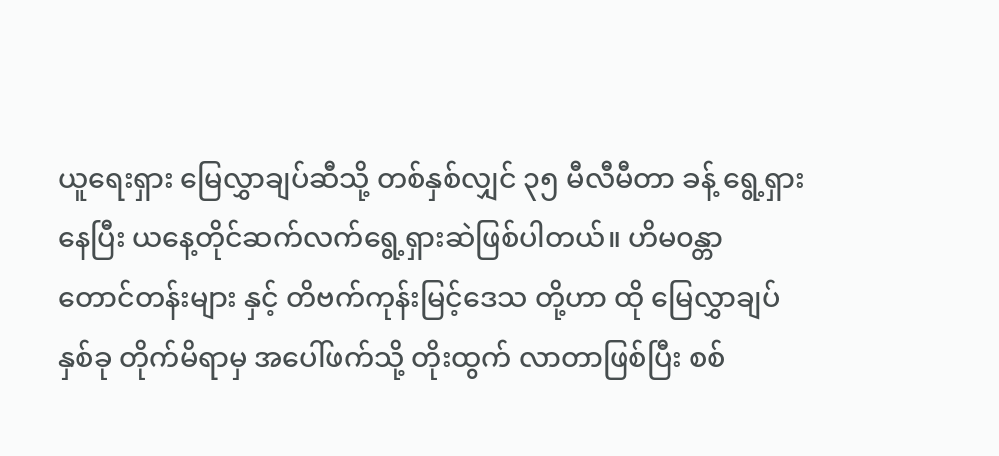ယူရေးရှား မြေလွှာချပ်ဆီသို့ တစ်နှစ်လျှင် ၃၅ မီလီမီတာ ခန့် ရွေ့ရှားနေပြီး ယနေ့တိုင်ဆက်လက်ရွေ့ရှားဆဲဖြစ်ပါတယ်။ ဟိမ၀န္တာ တောင်တန်းများ နှင့် တိဗက်ကုန်းမြင့်ဒေသ တို့ဟာ ထို မြေလွှာချပ်နှစ်ခု တိုက်မိရာမှ အပေါ်ဖက်သို့ တိုးထွက် လာတာဖြစ်ပြီး စစ်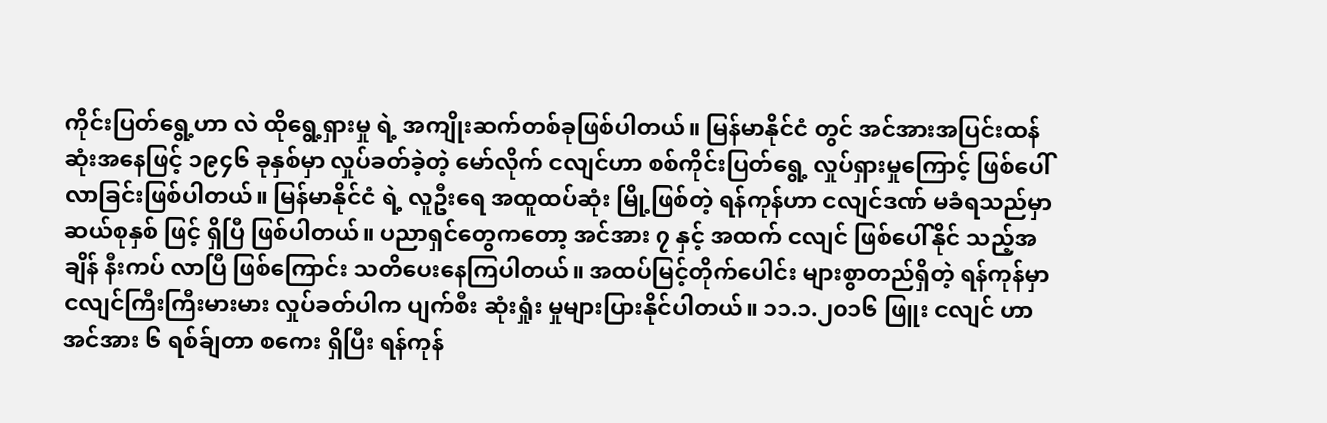ကိုင်းပြတ်ရွေ့ဟာ လဲ ထိုရွေ့ရှားမှု ရဲ့ အကျိုးဆက်တစ်ခုဖြစ်ပါတယ်။ မြန်မာနိုင်ငံ တွင် အင်အားအပြင်းထန်ဆုံးအနေဖြင့် ၁၉၄၆ ခုနှစ်မှာ လှုပ်ခတ်ခဲ့တဲ့ မော်လိုက် ငလျင်ဟာ စစ်ကိုင်းပြတ်ရွေ့ လှုပ်ရှားမှုကြောင့် ဖြစ်ပေါ်လာခြင်းဖြစ်ပါတယ်။ မြန်မာနိုင်ငံ ရဲ့ လူဦးရေ အထူထပ်ဆုံး မြို့ဖြစ်တဲ့ ရန်ကုန်ဟာ ငလျင်ဒဏ် မခံရသည်မှာ ဆယ်စုနှစ် ဖြင့် ရှိပြီ ဖြစ်ပါတယ်။ ပညာရှင်တွေကတော့ အင်အား ၇ နှင့် အထက် ငလျင် ဖြစ်ပေါ်နိုင် သည့်အချိန် နီးကပ် လာပြီ ဖြစ်ကြောင်း သတိပေးနေကြပါတယ်။ အထပ်မြင့်တိုက်ပေါင်း များစွာတည်ရှိတဲ့ ရန်ကုန်မှာ ငလျင်ကြီးကြီးမားမား လှုပ်ခတ်ပါက ပျက်စီး ဆုံးရှုံး မှုများပြားနိုင်ပါတယ်။ ၁၁.၁.၂၀၁၆ ဖြူး ငလျင် ဟာ အင်အား ၆ ရစ်ခ်ျတာ စကေး ရှိပြီး ရန်ကုန်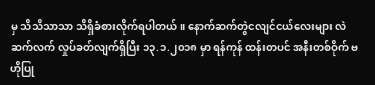မှ သိသိသာသာ သိရှိခံစားလိုက်ရပါတယ်။ နောက်ဆက်တွဲငလျင်ငယ်လေးများ လဲဆက်လက် လှုပ်ခတ်လျက်ရှိပြီး ၁၃.၁.၂၀၁၈ မှာ ရန်ကုန် ထန်းတပင် အနီးတစ်ဝိုက် ဗဟိုပြု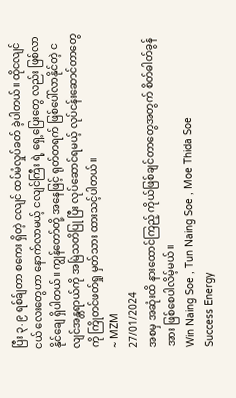ပြီး ၃.၉ ရစ်ခ်ျတာ စကေး ရှိတဲ့ ငလျင် ထပ်မံလှုပ်ခတ် ခဲ့ပါတယ်။ ထိုငလျင်ငယ် လေးတွေဟာ နောက်လာမယ့် ငလျင်ကြီး ရဲ့ ရှေ့ပြေးတွေ လည်း ဖြစ်လာနိုင်ချေ ရှိပါတယ်။ ကျွန်တော်တို့ အနေဖြင့် ရုတ်တရက် ဖြစ်ပေါ်လာနိုင်တဲ့ ငလျင်အန္တရာယ်ကို အမြဲသတိပြု ပြီး လုပ်ဆောင်ရမယ့် လုပ်ငန်းဆောင်တာတွေကို ကြိုတင်ဖတ်ရှု မှတ်သား ထားသင့်ပါတယ်။
~ MZM
27/01/2024
အစမှ အဆုံးထိ နားထောင်ကြည့် ကိုယ်ဖြစ်ချင်တာတွေအတွက် စိတ်ဓါတ်ခွန်အား ဖြစ်စေပါလိမ့်မယ်။
Win Naing Soe , Tun Naing Soe , Moe Thida Soe
Success Energy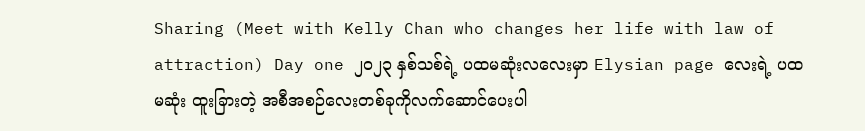Sharing (Meet with Kelly Chan who changes her life with law of attraction) Day one ၂၀၂၃ နှစ်သစ်ရဲ့ ပထမဆုံးလလေးမှာ Elysian page လေးရဲ့ ပထမဆုံး ထူးခြားတဲ့ အစီအစဉ်လေးတစ်ခုကိုလက်ဆောင်ပေးပါ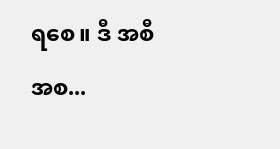ရစေ။ ဒီ အစီအစ...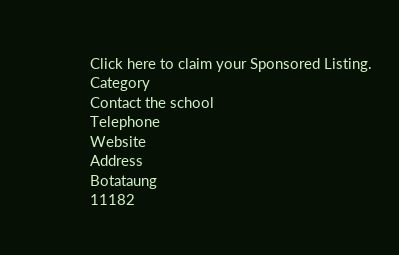Click here to claim your Sponsored Listing.
Category
Contact the school
Telephone
Website
Address
Botataung
11182